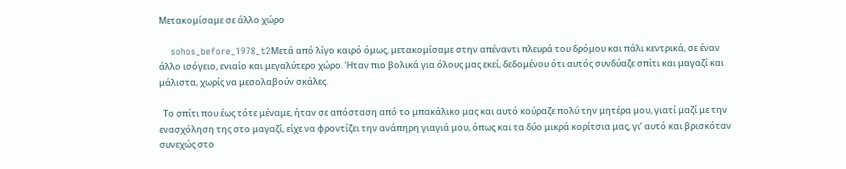Μετακομίσαμε σε άλλο χώρο

    sohos_before_1978_t2Μετά από λίγο καιρό όμως, μετακομίσαμε στην απέναντι πλευρά του δρόμου και πάλι κεντρικά, σε έναν άλλο ισόγειο, ενιαίο και μεγαλύτερο χώρο. Ήταν πιο βολικά για όλους μας εκεί, δεδομένου ότι αυτός συνδύαζε σπίτι και μαγαζί και μάλιστα, χωρίς να μεσολαβούν σκάλες.

  Το σπίτι που έως τότε μέναμε, ήταν σε απόσταση από το μπακάλικο μας και αυτό κούραζε πολύ την μητέρα μου, γιατί μαζί με την ενασχόληση της στο μαγαζί, είχε να φροντίζει την ανάπηρη γιαγιά μου, όπως και τα δύο μικρά κορίτσια μας, γι’ αυτό και βρισκόταν συνεχώς στο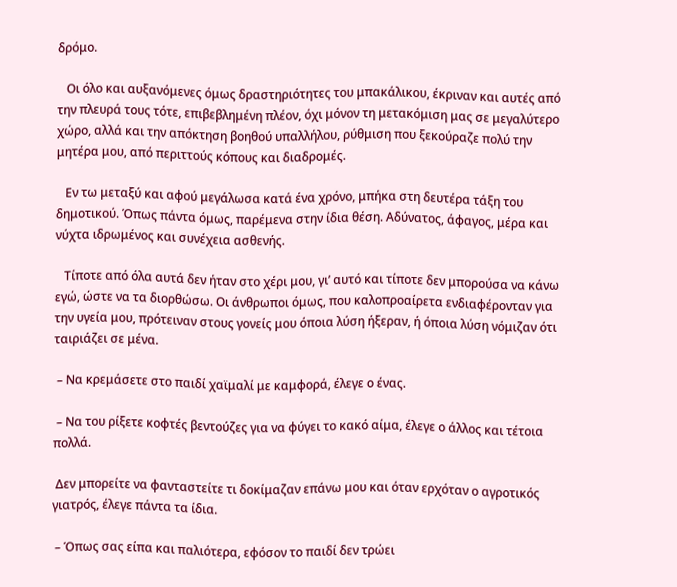δρόμο.

   Οι όλο και αυξανόμενες όμως δραστηριότητες του μπακάλικου, έκριναν και αυτές από την πλευρά τους τότε, επιβεβλημένη πλέον, όχι μόνον τη μετακόμιση μας σε μεγαλύτερο χώρο, αλλά και την απόκτηση βοηθού υπαλλήλου, ρύθμιση που ξεκούραζε πολύ την μητέρα μου, από περιττούς κόπους και διαδρομές.

   Εν τω μεταξύ και αφού μεγάλωσα κατά ένα χρόνο, μπήκα στη δευτέρα τάξη του δημοτικού. Όπως πάντα όμως, παρέμενα στην ίδια θέση. Αδύνατος, άφαγος, μέρα και νύχτα ιδρωμένος και συνέχεια ασθενής.

   Τίποτε από όλα αυτά δεν ήταν στο χέρι μου, γι’ αυτό και τίποτε δεν μπορούσα να κάνω εγώ, ώστε να τα διορθώσω. Οι άνθρωποι όμως, που καλοπροαίρετα ενδιαφέρονταν για την υγεία μου, πρότειναν στους γονείς μου όποια λύση ήξεραν, ή όποια λύση νόμιζαν ότι ταιριάζει σε μένα.

 – Να κρεμάσετε στο παιδί χαϊμαλί με καμφορά, έλεγε ο ένας.

 – Να του ρίξετε κοφτές βεντούζες για να φύγει το κακό αίμα, έλεγε ο άλλος και τέτοια πολλά.

 Δεν μπορείτε να φανταστείτε τι δοκίμαζαν επάνω μου και όταν ερχόταν ο αγροτικός γιατρός, έλεγε πάντα τα ίδια.

 – Όπως σας είπα και παλιότερα, εφόσον το παιδί δεν τρώει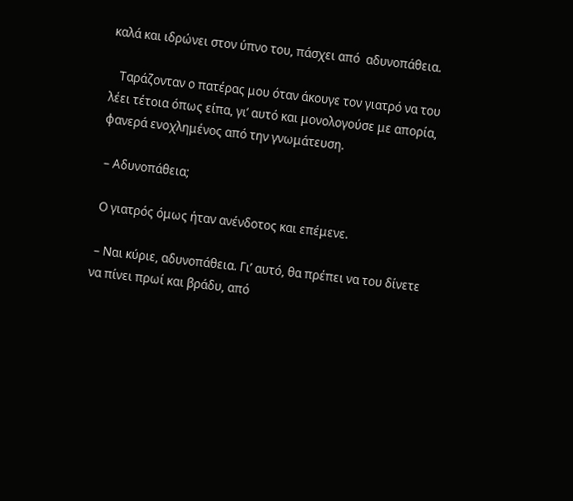καλά και ιδρώνει στον ύπνο του, πάσχει από  αδυνοπάθεια.

   Ταράζονταν ο πατέρας μου όταν άκουγε τον γιατρό να του λέει τέτοια όπως είπα, γι’ αυτό και μονολογούσε με απορία, φανερά ενοχλημένος από την γνωμάτευση.

 – Αδυνοπάθεια;

 Ο γιατρός όμως ήταν ανένδοτος και επέμενε.

 – Ναι κύριε, αδυνοπάθεια. Γι’ αυτό, θα πρέπει να του δίνετε να πίνει πρωί και βράδυ, από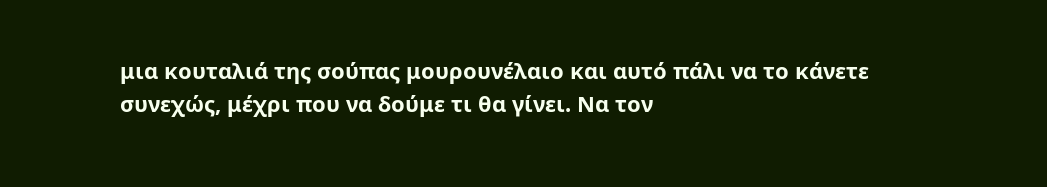μια κουταλιά της σούπας μουρουνέλαιο και αυτό πάλι να το κάνετε συνεχώς, μέχρι που να δούμε τι θα γίνει. Να τον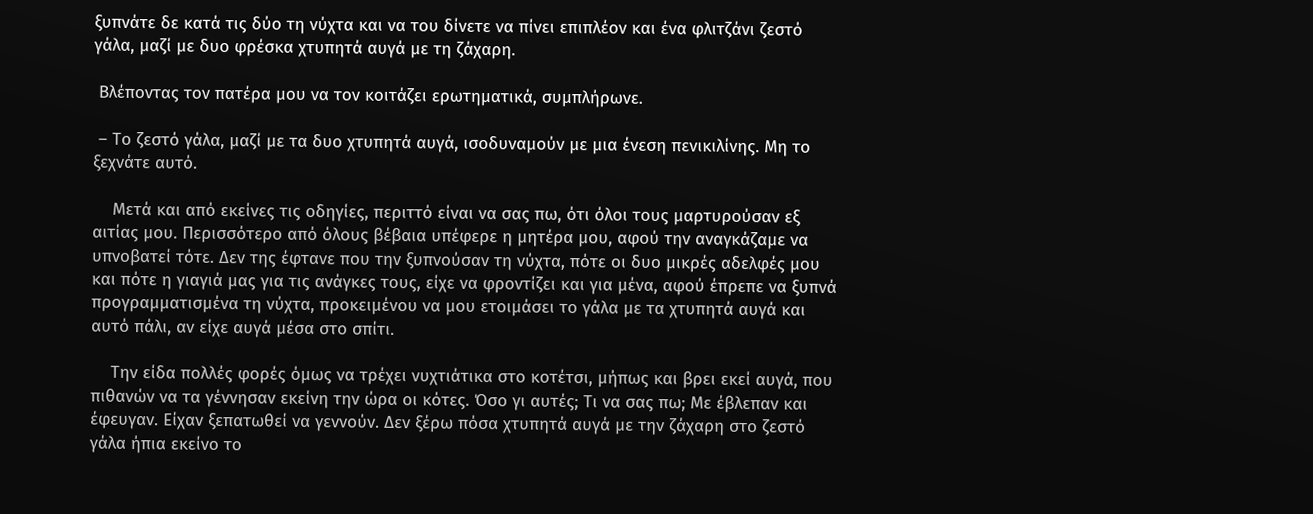ξυπνάτε δε κατά τις δύο τη νύχτα και να του δίνετε να πίνει επιπλέον και ένα φλιτζάνι ζεστό γάλα, μαζί με δυο φρέσκα χτυπητά αυγά με τη ζάχαρη.

 Βλέποντας τον πατέρα μου να τον κοιτάζει ερωτηματικά, συμπλήρωνε.

 – Το ζεστό γάλα, μαζί με τα δυο χτυπητά αυγά, ισοδυναμούν με μια ένεση πενικιλίνης. Μη το ξεχνάτε αυτό.

    Μετά και από εκείνες τις οδηγίες, περιττό είναι να σας πω, ότι όλοι τους μαρτυρούσαν εξ αιτίας μου. Περισσότερο από όλους βέβαια υπέφερε η μητέρα μου, αφού την αναγκάζαμε να υπνοβατεί τότε. Δεν της έφτανε που την ξυπνούσαν τη νύχτα, πότε οι δυο μικρές αδελφές μου και πότε η γιαγιά μας για τις ανάγκες τους, είχε να φροντίζει και για μένα, αφού έπρεπε να ξυπνά προγραμματισμένα τη νύχτα, προκειμένου να μου ετοιμάσει το γάλα με τα χτυπητά αυγά και αυτό πάλι, αν είχε αυγά μέσα στο σπίτι.

    Την είδα πολλές φορές όμως να τρέχει νυχτιάτικα στο κοτέτσι, μήπως και βρει εκεί αυγά, που πιθανών να τα γέννησαν εκείνη την ώρα οι κότες. Όσο γι αυτές; Τι να σας πω; Με έβλεπαν και έφευγαν. Είχαν ξεπατωθεί να γεννούν. Δεν ξέρω πόσα χτυπητά αυγά με την ζάχαρη στο ζεστό γάλα ήπια εκείνο το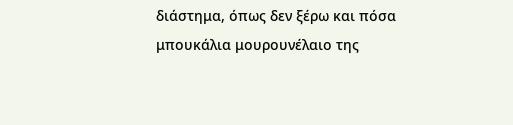διάστημα, όπως δεν ξέρω και πόσα μπουκάλια μουρουνέλαιο της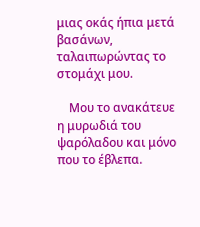μιας οκάς ήπια μετά βασάνων, ταλαιπωρώντας το στομάχι μου.

    Μου το ανακάτευε η μυρωδιά του ψαρόλαδου και μόνο που το έβλεπα.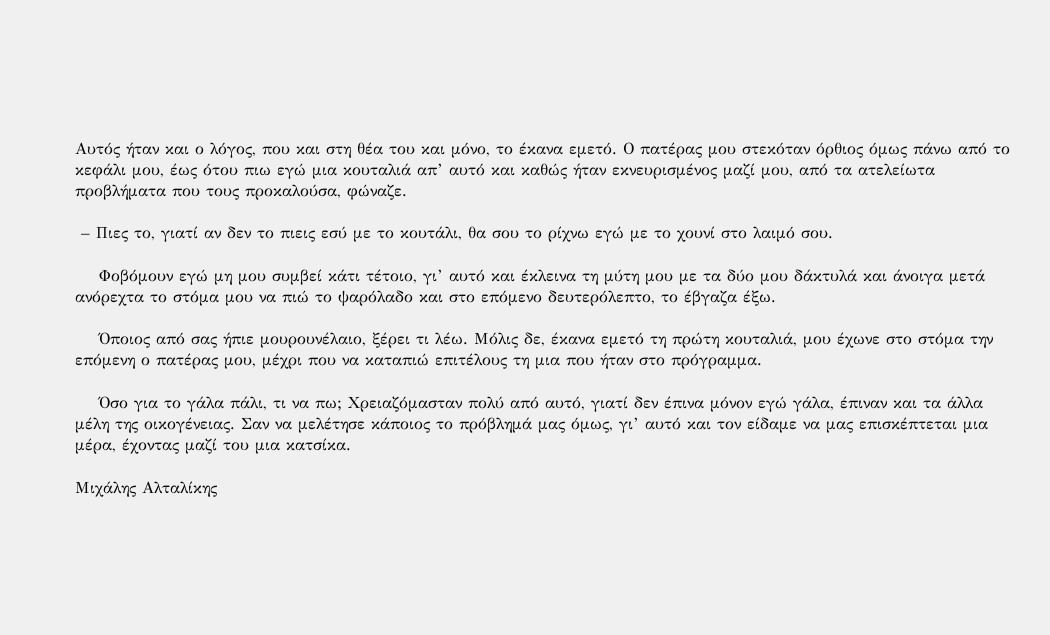Αυτός ήταν και ο λόγος, που και στη θέα του και μόνο, το έκανα εμετό. Ο πατέρας μου στεκόταν όρθιος όμως πάνω από το κεφάλι μου, έως ότου πιω εγώ μια κουταλιά απ’ αυτό και καθώς ήταν εκνευρισμένος μαζί μου, από τα ατελείωτα προβλήματα που τους προκαλούσα, φώναζε.

 – Πιες το, γιατί αν δεν το πιεις εσύ με το κουτάλι, θα σου το ρίχνω εγώ με το χουνί στο λαιμό σου.

    Φοβόμουν εγώ μη μου συμβεί κάτι τέτοιο, γι’ αυτό και έκλεινα τη μύτη μου με τα δύο μου δάκτυλά και άνοιγα μετά ανόρεχτα το στόμα μου να πιώ το ψαρόλαδο και στο επόμενο δευτερόλεπτο, το έβγαζα έξω.

    Όποιος από σας ήπιε μουρουνέλαιο, ξέρει τι λέω. Μόλις δε, έκανα εμετό τη πρώτη κουταλιά, μου έχωνε στο στόμα την επόμενη ο πατέρας μου, μέχρι που να καταπιώ επιτέλους τη μια που ήταν στο πρόγραμμα.

    Όσο για το γάλα πάλι, τι να πω; Χρειαζόμασταν πολύ από αυτό, γιατί δεν έπινα μόνον εγώ γάλα, έπιναν και τα άλλα μέλη της οικογένειας. Σαν να μελέτησε κάποιος το πρόβλημά μας όμως, γι’ αυτό και τον είδαμε να μας επισκέπτεται μια μέρα, έχοντας μαζί του μια κατσίκα.

Μιχάλης Αλταλίκης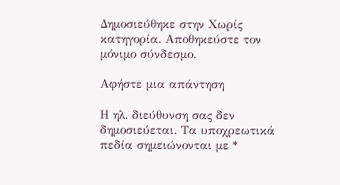Δημοσιεύθηκε στην Χωρίς κατηγορία. Αποθηκεύστε τον μόνιμο σύνδεσμο.

Αφήστε μια απάντηση

Η ηλ. διεύθυνση σας δεν δημοσιεύεται. Τα υποχρεωτικά πεδία σημειώνονται με *